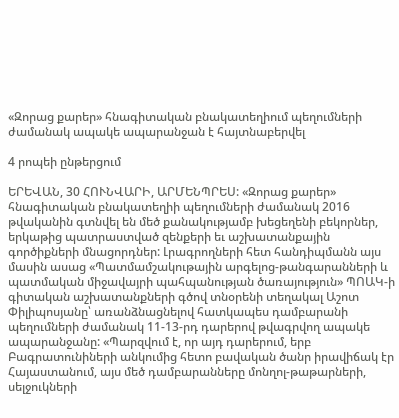«Զորաց քարեր» հնագիտական բնակատեղիում պեղումների ժամանակ ապակե ապարանջան է հայտնաբերվել

4 րոպեի ընթերցում

ԵՐԵՎԱՆ, 30 ՀՈՒՆՎԱՐԻ, ԱՐՄԵՆՊՐԵՍ: «Զորաց քարեր» հնագիտական բնակատեղիի պեղումների ժամանակ 2016 թվականին գտնվել են մեծ քանակությամբ խեցեղենի բեկորներ, երկաթից պատրաստված զենքերի եւ աշխատանքային գործիքների մնացորդներ: Լրագրողների հետ հանդիպմանն այս մասին ասաց «Պատմամշակութային արգելոց-թանգարանների և պատմական միջավայրի պահպանության ծառայություն» ՊՈԱԿ-ի գիտական աշխատանքների գծով տնօրենի տեղակալ Աշոտ Փիլիպոսյանը՝ առանձնացնելով հատկապես դամբարանի պեղումների ժամանակ 11-13-րդ դարերով թվագրվող ապակե ապարանջանը: «Պարզվում է, որ այդ դարերում, երբ Բագրատունիների անկումից հետո բավական ծանր իրավիճակ էր Հայաստանում, այս մեծ դամբարանները մոնղոլ-թաթարների, սելջուկների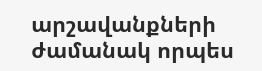արշավանքների ժամանակ որպես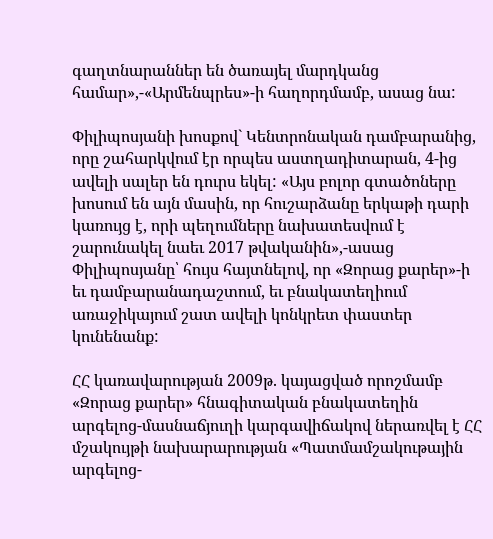գաղտնարաններ են ծառայել մարդկանց համար»,-«Արմենպրես»-ի հաղորդմամբ, ասաց նա:

Փիլիպոսյանի խոսքով` Կենտրոնական դամբարանից, որը շահարկվում էր որպես աստղադիտարան, 4-ից ավելի սալեր են դուրս եկել: «Այս բոլոր գտածոները խոսում են այն մասին, որ հուշարձանը երկաթի դարի կառույց է, որի պեղումները նախատեսվում է շարունակել նաեւ 2017 թվականին»,-ասաց Փիլիպոսյանը՝ հույս հայտնելով, որ «Զորաց քարեր»-ի եւ դամբարանադաշտում, եւ բնակատեղիում առաջիկայում շատ ավելի կոնկրետ փաստեր կունենանք:

ՀՀ կառավարության 2009թ. կայացված որոշմամբ «Զորաց քարեր» հնագիտական բնակատեղին արգելոց-մասնաճյուղի կարգավիճակով ներառվել է ՀՀ մշակույթի նախարարության «Պատմամշակութային արգելոց-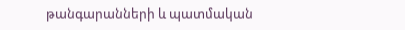թանգարանների և պատմական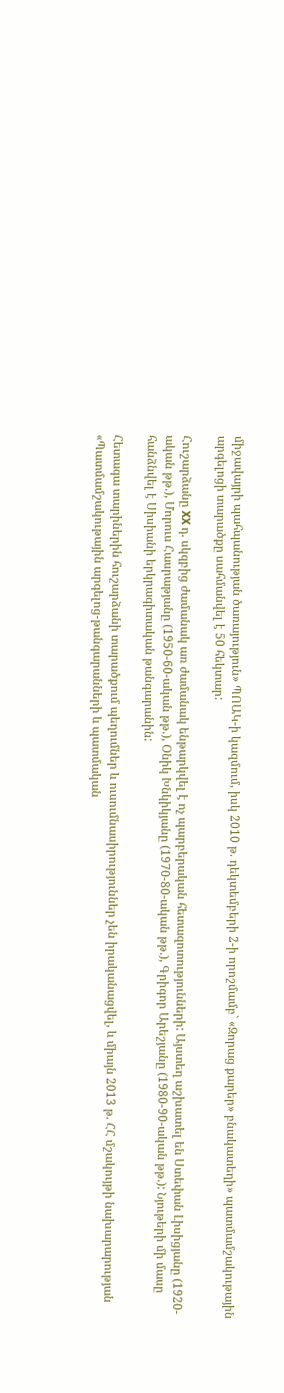միջավայրի պահպանության ծառայություն» ՊՈԱԿ-ի կազմում, իսկ 2010 թ. դեկտեմբերի 2-ի որոշմամբ` «Զորաց քարեր» բնակատեղի» պատմամշակութային արգելոցի տարածքը սահմանվել է 50 հեկտար:

Հուշարձանը XX դ. սկզբից ժամանակ առ ժամանակ ենթարկվել է ոչ պարբերական հետազոտությունների: Այստեղ աշխատել են Ստեփան Լիսիցյանը (1920-ական թթ.), Մորուս Հասրաթյանը (1950-60-ական թթ.), Օնիկ Խնկիկյանը (1970-80-ական թթ.), Գրիգոր Արեշյանը (1980-90-ական թթ.): Նյութերի մի մասը հանձնվել է Սիսիանի երկրագիտական թանգարանին:

Հետագա տարիներին հուշարձանի տարածքում պեղումներ և ուսումնասիրություններ չեն իրականացվել, և միայն 2013 թ. ՀՀ մշակույթի նախարարության «Պատմամշակութային արգելոց-թանգարանների և պատմական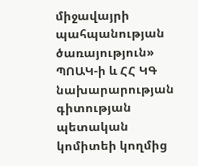միջավայրի պահպանության ծառայություն» ՊՈԱԿ-ի և ՀՀ ԿԳ նախարարության գիտության պետական կոմիտեի կողմից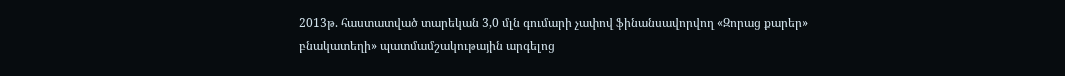2013թ. հաստատված տարեկան 3,0 մլն գումարի չափով ֆինանսավորվող «Զորաց քարեր» բնակատեղի» պատմամշակութային արգելոց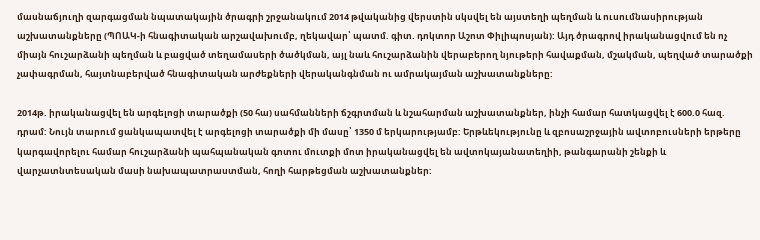մասնաճյուղի զարգացման նպատակային ծրագրի շրջանակում 2014 թվականից վերստին սկսվել են այստեղի պեղման և ուսումնասիրության աշխատանքները (ՊՈԱԿ-ի հնագիտական արշավախումբ, ղեկավար՝ պատմ. գիտ. դոկտոր Աշոտ Փիլիպոսյան): Այդ ծրագրով իրականացվում են ոչ միայն հուշարձանի պեղման և բացված տեղամասերի ծածկման, այլ նաև հուշարձանին վերաբերող նյութերի հավաքման, մշակման, պեղված տարածքի չափագրման, հայտնաբերված հնագիտական արժեքների վերականգնման ու ամրակայման աշխատանքները:

2014թ. իրականացվել են արգելոցի տարածքի (50 հա) սահմանների ճշգրտման և նշահարման աշխատանքներ, ինչի համար հատկացվել է 600.0 հազ. դրամ: Նույն տարում ցանկապատվել է արգելոցի տարածքի մի մասը՝ 1350 մ երկարությամբ: Երթևեկությունը և զբոսաշրջային ավտոբուսների երթերը կարգավորելու համար հուշարձանի պահպանական գոտու մուտքի մոտ իրականացվել են ավտոկայանատեղիի, թանգարանի շենքի և վարչատնտեսական մասի նախապատրաստման, հողի հարթեցման աշխատանքներ: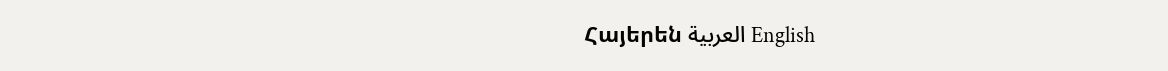Հայերեն العربية English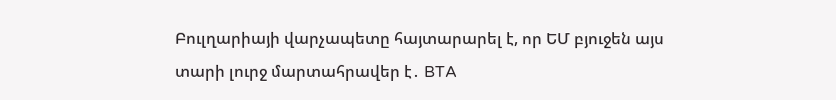Բուլղարիայի վարչապետը հայտարարել է, որ ԵՄ բյուջեն այս տարի լուրջ մարտահրավեր է․ BTA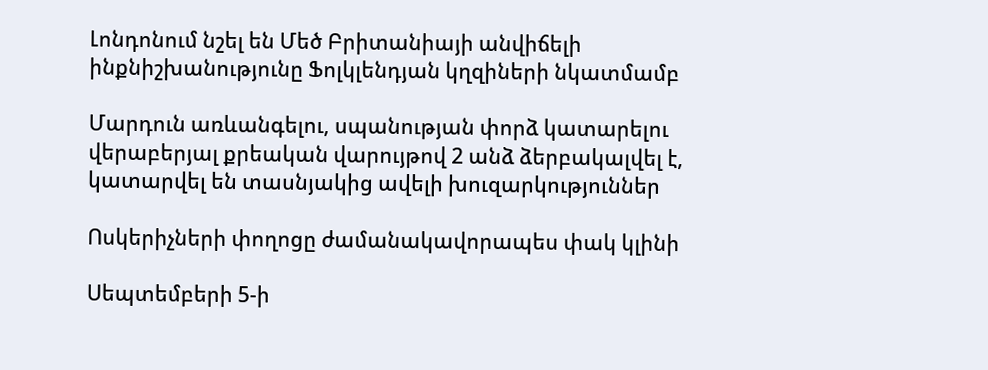Լոնդոնում նշել են Մեծ Բրիտանիայի անվիճելի ինքնիշխանությունը Ֆոլկլենդյան կղզիների նկատմամբ

Մարդուն առևանգելու, սպանության փորձ կատարելու վերաբերյալ քրեական վարույթով 2 անձ ձերբակալվել է, կատարվել են տասնյակից ավելի խուզարկություններ

Ոսկերիչների փողոցը ժամանակավորապես փակ կլինի

Սեպտեմբերի 5-ի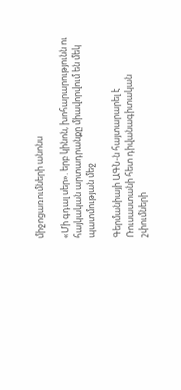միջոցառումների անոնս

«Մի գդալ սեր». երբ կինոն, խոհարարությունն ու հայկական արտադրանքը միավորվում են մեկ պատմության մեջ

Գերմանիայի ԱԳՆ-ն հայտարարել է Ռուսաստանի հետ դիվանագիտական շփումների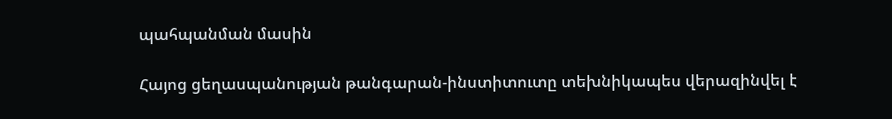պահպանման մասին

Հայոց ցեղասպանության թանգարան-ինստիտուտը տեխնիկապես վերազինվել է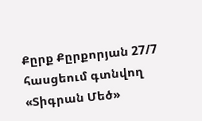Քըրք Քըրքորյան 27/7 հասցեում գտնվող «Տիգրան Մեծ»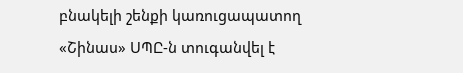բնակելի շենքի կառուցապատող «Շինաս» ՍՊԸ-ն տուգանվել է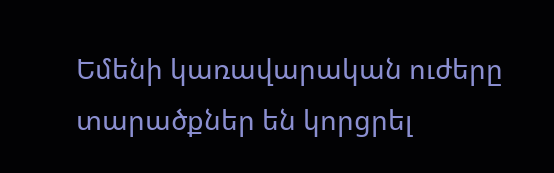Եմենի կառավարական ուժերը տարածքներ են կորցրել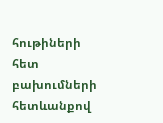հութիների հետ բախումների հետևանքով